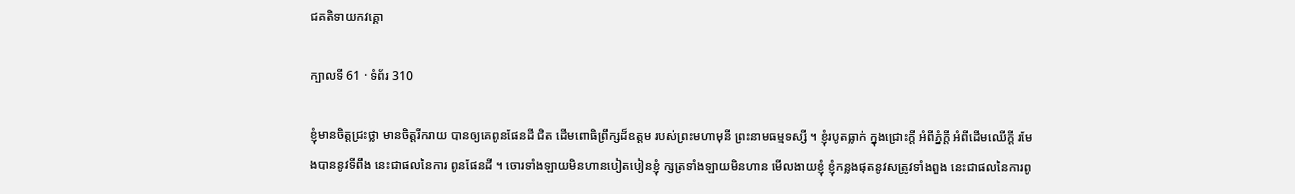ជគតិទាយកវគ្គោ

ក្បាលទី 61 · ទំព័រ 310

ខ្ញុំមានចិត្តជ្រះថ្លា មានចិត្តរីករាយ បានឲ្យគេពូនផែនដី ជិត ដើមពោធិព្រឹក្សដ៏ឧត្តម របស់ព្រះមហាមុនី ព្រះនាមធម្មទស្សី ។ ខ្ញុំរបូតធ្លាក់ ក្នុងជ្រោះក្តី អំពីភ្នំក្តី អំពីដើមឈើក្តី រមែងបាននូវទីពឹង នេះជាផលនៃការ ពូនផែនដី ។ ចោរទាំងឡាយមិនហានបៀតបៀនខ្ញុំ ក្សត្រទាំងឡាយមិនហាន មើលងាយខ្ញុំ ខ្ញុំកន្លងផុតនូវសត្រូវទាំងពួង នេះជាផលនៃការពូ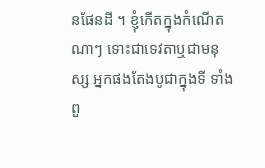នផែនដី ។ ខ្ញុំកើតក្នុងកំណើតណាៗ ទោះជាទេវតាឬជាមនុស្ស អ្នកផងតែងបូជាក្នុងទី ទាំងពួ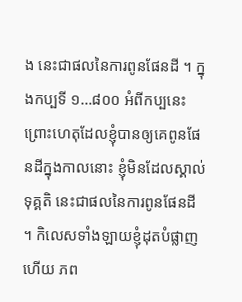ង នេះជាផលនៃការពូនផែនដី ។ ក្នុងកប្បទី ១…៨០០ អំពីកប្បនេះ ព្រោះហេតុដែលខ្ញុំបានឲ្យគេពូនផែនដីក្នុងកាលនោះ ខ្ញុំមិនដែលស្គាល់ទុគ្គតិ នេះជាផលនៃការពូនផែនដី ។ កិលេសទាំងឡាយខ្ញុំដុតបំផ្លាញហើយ ភព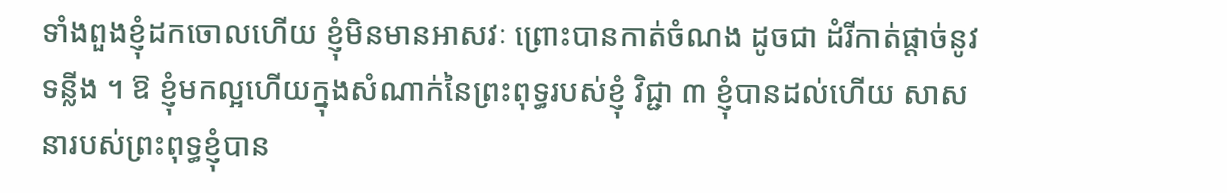ទាំងពួងខ្ញុំដកចោលហើយ ខ្ញុំមិនមានអាសវៈ ព្រោះបានកាត់ចំណង ដូចជា ដំរីកាត់ផ្តាច់នូវទន្លីង ។ ឱ ខ្ញុំមកល្អហើយក្នុងសំណាក់នៃព្រះពុទ្ធរបស់ខ្ញុំ វិជ្ជា ៣ ខ្ញុំបានដល់ហើយ សាសនារបស់ព្រះពុទ្ធខ្ញុំបាន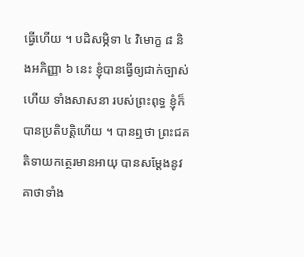ធ្វើហើយ ។ បដិសម្ភិទា ៤ វិមោក្ខ ៨ និងអភិញ្ញា ៦ នេះ ខ្ញុំបានធ្វើឲ្យជាក់ច្បាស់ហើយ ទាំងសាសនា របស់ព្រះពុទ្ធ ខ្ញុំក៏បានប្រតិបត្តិហើយ ។ បានឮថា ព្រះជគតិទាយកត្ថេរមានអាយុ បានសម្តែងនូវគាថាទាំង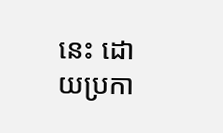នេះ ដោយប្រកា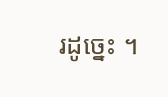រដូច្នេះ ។